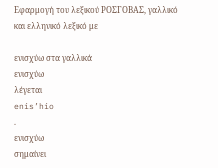Εφαρμογή του λεξικού ΡΟΣΓΟΒΑΣ, γαλλικό και ελληνικό λεξικό με

ενισχύω στα γαλλικά
ενισχύω
λέγεται
enis’hio
.
ενισχύω
σημαίνει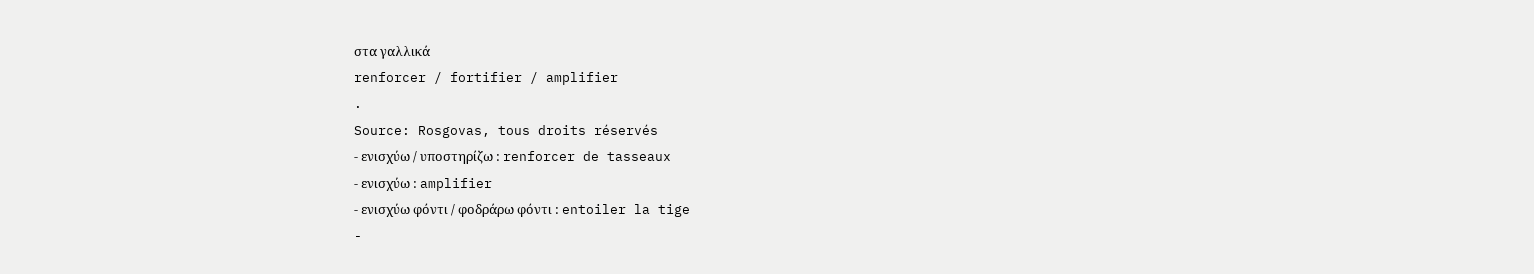στα γαλλικά
renforcer / fortifier / amplifier
.
Source: Rosgovas, tous droits réservés
- ενισχύω / υποστηρίζω : renforcer de tasseaux
- ενισχύω : amplifier
- ενισχύω φόντι / φοδράρω φόντι : entoiler la tige
-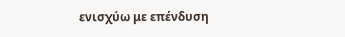ενισχύω με επένδυση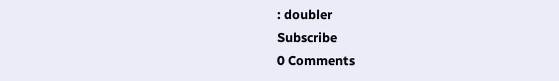: doubler
Subscribe
0 Comments